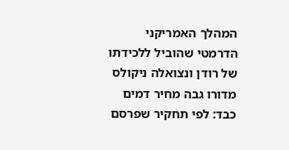המהלך האמריקני הדרמטי שהוביל ללכידתו של רודן ונצואלה ניקולס מדורו גבה מחיר דמים כבד: לפי תחקיר שפרסם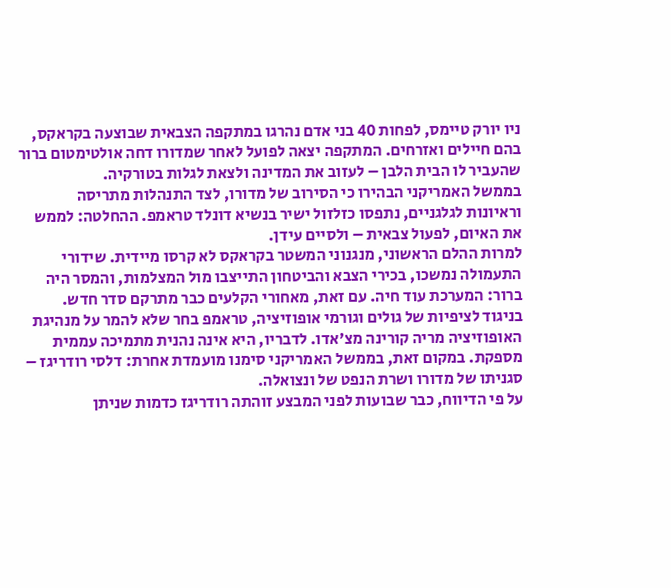ניו יורק טיימס, לפחות 40 בני אדם נהרגו במתקפה הצבאית שבוצעה בקראקס, בהם חיילים ואזרחים. המתקפה יצאה לפועל לאחר שמדורו דחה אולטימטום ברור שהעביר לו הבית הלבן – לעזוב את המדינה ולצאת לגלות בטורקיה.
בממשל האמריקני הבהירו כי הסירוב של מדורו, לצד התנהלות מתריסה וראיונות לגלגניים, נתפסו כזלזול ישיר בנשיא דונלד טראמפ. ההחלטה: לממש את האיום, לפעול צבאית – ולסיים עידן.
למרות ההלם הראשוני, מנגנוני המשטר בקראקס לא קרסו מיידית. שידורי התעמולה נמשכו, בכירי הצבא והביטחון התייצבו מול המצלמות, והמסר היה ברור: המערכת עוד חיה. עם זאת, מאחורי הקלעים כבר מתרקם סדר חדש.
בניגוד לציפיות של גולים וגורמי אופוזיציה, טראמפ בחר שלא להמר על מנהיגת האופוזיציה מריה קורינה מצ’אדו. לדבריו, היא אינה נהנית מתמיכה עממית מספקת. במקום זאת, בממשל האמריקני סימנו מועמדת אחרת: דלסי רודריגז – סגניתו של מדורו ושרת הנפט של ונצואלה.
על פי הדיווח, כבר שבועות לפני המבצע זוהתה רודריגז כדמות שניתן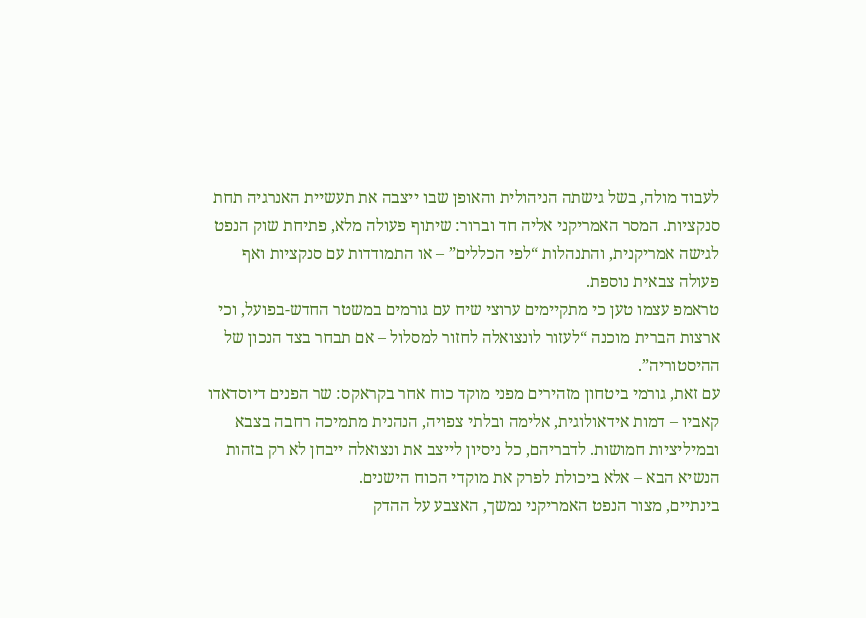לעבוד מולה, בשל גישתה הניהולית והאופן שבו ייצבה את תעשיית האנרגיה תחת סנקציות. המסר האמריקני אליה חד וברור: שיתוף פעולה מלא, פתיחת שוק הנפט לגישה אמריקנית, והתנהלות “לפי הכללים” – או התמודדות עם סנקציות ואף פעולה צבאית נוספת.
טראמפ עצמו טען כי מתקיימים ערוצי שיח עם גורמים במשטר החדש-בפועל, וכי ארצות הברית מוכנה “לעזור לונצואלה לחזור למסלול – אם תבחר בצד הנכון של ההיסטוריה”.
עם זאת, גורמי ביטחון מזהירים מפני מוקד כוח אחר בקראקס: שר הפנים דיוסדאדו קאביו – דמות אידאולוגית, אלימה ובלתי צפויה, הנהנית מתמיכה רחבה בצבא ובמיליציות חמושות. לדבריהם, כל ניסיון לייצב את ונצואלה ייבחן לא רק בזהות הנשיא הבא – אלא ביכולת לפרק את מוקדי הכוח הישנים.
בינתיים, מצור הנפט האמריקני נמשך, האצבע על ההדק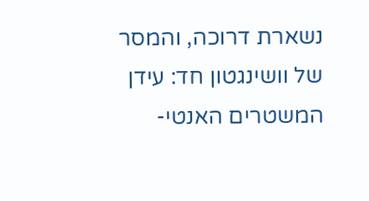נשארת דרוכה, והמסר של וושינגטון חד: עידן המשטרים האנטי-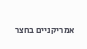אמריקניים בחצר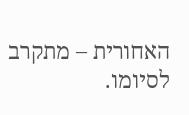האחורית – מתקרב לסיומו.